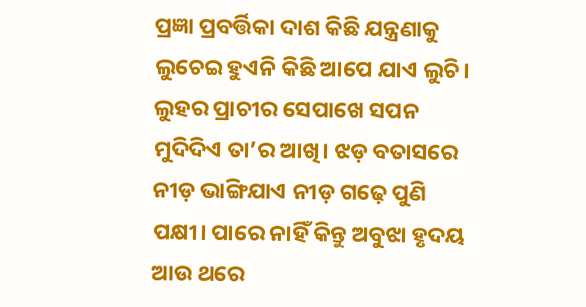ପ୍ରଜ୍ଞା ପ୍ରବର୍ତ୍ତିକା ଦାଶ କିଛି ଯନ୍ତ୍ରଣାକୁ ଲୁଚେଇ ହୁଏନି କିଛି ଆପେ ଯାଏ ଲୁଚି। ଲୁହର ପ୍ରାଚୀର ସେପାଖେ ସପନ ମୁଦିଦିଏ ତା’ର ଆଖି। ଝଡ଼ ବତାସରେ ନୀଡ଼ ଭାଙ୍ଗିଯାଏ ନୀଡ଼ ଗଢ଼େ ପୁଣି ପକ୍ଷୀ। ପାରେ ନାହିଁ କିନ୍ତୁ ଅବୁଝା ହୃଦୟ ଆଉ ଥରେ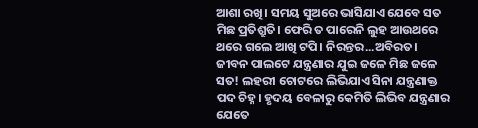ଆଶା ରଖି। ସମୟ ସୁଅରେ ଭାସିଯାଏ ଯେବେ ସତ ମିଛ ପ୍ରତିଶ୍ରୁତି। ଫେରି ତ ପାରେନି ଲୁହ ଆଉଥରେ ଥରେ ଗଲେ ଆଖି ଟପି। ନିରନ୍ତର...ଅବିରତ। ଜୀବନ ପାଲଟେ ଯନ୍ତ୍ରଣାର ଯୁଇ ଜଳେ ମିଛ ଜଳେ ସତ! ଲହରୀ ଚୋଟରେ ଲିଭିଯାଏ ସିନା ଯନ୍ତ୍ରଣାକ୍ତ ପଦ ଚିହ୍ନ। ହୃଦୟ ବେଳାରୁ କେମିତି ଲିଭିବ ଯନ୍ତ୍ରଣାର ଯେତେ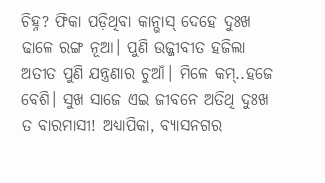ଚିହ୍ନ? ଫିକା ପଡ଼ିଥିବା କାନ୍ଭାସ୍ ଦେହେ ଦୁଃଖ ଢାଳେ ରଙ୍ଗ ନୂଆ। ପୁଣି ଉଜ୍ଜୀବୀତ ହଜିଲା ଅତୀତ ପୁଣି ଯନ୍ତ୍ରଣାର ଚୁଆଁ। ମିଳେ କମ୍..ହଜେ ବେଶି। ସୁଖ ସାଜେ ଏଇ ଜୀବନେ ଅତିଥି ଦୁଃଖ ତ ବାରମାସୀ! ଅଧ୍ୟାପିକା, ବ୍ୟାସନଗର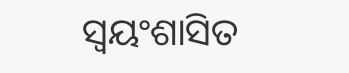ସ୍ବୟଂଶାସିତ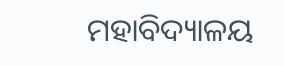ମହାବିଦ୍ୟାଳୟ